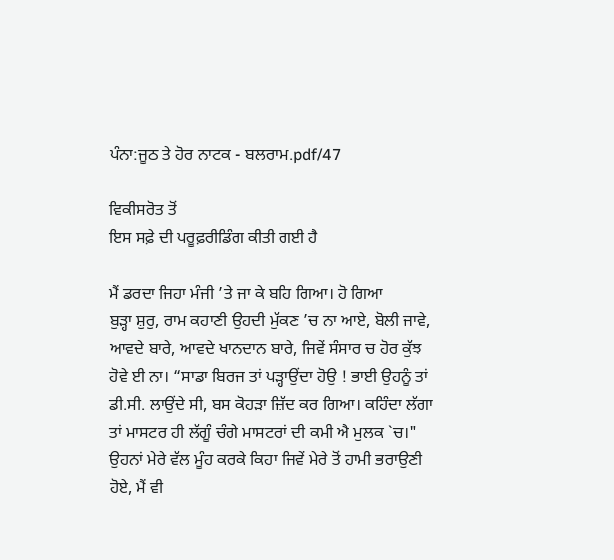ਪੰਨਾ:ਜੂਠ ਤੇ ਹੋਰ ਨਾਟਕ - ਬਲਰਾਮ.pdf/47

ਵਿਕੀਸਰੋਤ ਤੋਂ
ਇਸ ਸਫ਼ੇ ਦੀ ਪਰੂਫ਼ਰੀਡਿੰਗ ਕੀਤੀ ਗਈ ਹੈ

ਮੈਂ ਡਰਦਾ ਜਿਹਾ ਮੰਜੀ ’ਤੇ ਜਾ ਕੇ ਬਹਿ ਗਿਆ। ਹੋ ਗਿਆ
ਬੁੜ੍ਹਾ ਸ਼ੁਰੁ, ਰਾਮ ਕਹਾਣੀ ਉਹਦੀ ਮੁੱਕਣ ’ਚ ਨਾ ਆਏ, ਬੋਲੀ ਜਾਵੇ,
ਆਵਦੇ ਬਾਰੇ, ਆਵਦੇ ਖਾਨਦਾਨ ਬਾਰੇ, ਜਿਵੇਂ ਸੰਸਾਰ ਚ ਹੋਰ ਕੁੱਝ
ਹੋਵੇ ਈ ਨਾ। “ਸਾਡਾ ਬਿਰਜ ਤਾਂ ਪੜ੍ਹਾਉਂਦਾ ਹੋਉ ! ਭਾਈ ਉਹਨੂੰ ਤਾਂ
ਡੀ.ਸੀ. ਲਾਉਂਦੇ ਸੀ, ਬਸ ਕੋਹੜਾ ਜ਼ਿੱਦ ਕਰ ਗਿਆ। ਕਹਿੰਦਾ ਲੱਗਾ
ਤਾਂ ਮਾਸਟਰ ਹੀ ਲੱਗੂੰ ਚੰਗੇ ਮਾਸਟਰਾਂ ਦੀ ਕਮੀ ਐ ਮੁਲਕ `ਚ।"
ਉਹਨਾਂ ਮੇਰੇ ਵੱਲ ਮੂੰਹ ਕਰਕੇ ਕਿਹਾ ਜਿਵੇਂ ਮੇਰੇ ਤੋਂ ਹਾਮੀ ਭਰਾਉਣੀ
ਹੋਏ, ਮੈਂ ਵੀ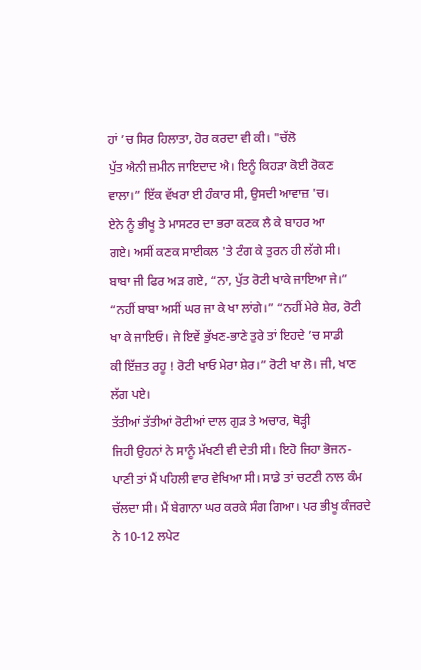ਹਾਂ ’ਚ ਸਿਰ ਹਿਲਾਤਾ, ਹੋਰ ਕਰਦਾ ਵੀ ਕੀ। "ਚੱਲੋ
ਪੁੱਤ ਐਨੀ ਜ਼ਮੀਨ ਜਾਇਦਾਦ ਐ। ਇਨੂੰ ਕਿਹੜਾ ਕੋਈ ਰੋਕਣ
ਵਾਲਾ।” ਇੱਕ ਵੱਖਰਾ ਈ ਹੰਕਾਰ ਸੀ, ਉਸਦੀ ਆਵਾਜ਼ 'ਚ।
ਏਨੇ ਨੂੰ ਭੀਖੂ ਤੇ ਮਾਸਟਰ ਦਾ ਭਰਾ ਕਣਕ ਲੈ ਕੇ ਬਾਹਰ ਆ
ਗਏ। ਅਸੀਂ ਕਣਕ ਸਾਈਕਲ 'ਤੇ ਟੰਗ ਕੇ ਤੁਰਨ ਹੀ ਲੱਗੇ ਸੀ।
ਬਾਬਾ ਜੀ ਫਿਰ ਅੜ ਗਏ, “ਨਾ, ਪੁੱਤ ਰੋਟੀ ਖਾਕੇ ਜਾਇਆ ਜੇ।”
“ਨਹੀਂ ਬਾਬਾ ਅਸੀਂ ਘਰ ਜਾ ਕੇ ਖਾ ਲਾਂਗੇ।” “ਨਹੀਂ ਮੇਰੇ ਸ਼ੇਰ, ਰੋਟੀ
ਖਾ ਕੇ ਜਾਇਓ। ਜੇ ਇਵੇਂ ਭੁੱਖਣ-ਭਾਣੇ ਤੁਰੇ ਤਾਂ ਇਹਦੇ ’ਚ ਸਾਡੀ
ਕੀ ਇੱਜ਼ਤ ਰਹੂ ! ਰੋਟੀ ਖਾਓ ਮੇਰਾ ਸ਼ੇਰ।” ਰੋਟੀ ਖਾ ਲੋ। ਜੀ, ਖਾਣ
ਲੱਗ ਪਏ।
ਤੱਤੀਆਂ ਤੱਤੀਆਂ ਰੋਟੀਆਂ ਦਾਲ ਗੁੜ ਤੇ ਅਚਾਰ, ਥੋੜ੍ਹੀ
ਜਿਹੀ ਉਹਨਾਂ ਨੇ ਸਾਨੂੰ ਮੱਖਣੀ ਵੀ ਦੇਤੀ ਸੀ। ਇਹੋ ਜਿਹਾ ਭੋਜਨ-
ਪਾਣੀ ਤਾਂ ਮੈਂ ਪਹਿਲੀ ਵਾਰ ਵੇਖਿਆ ਸੀ। ਸਾਡੇ ਤਾਂ ਚਟਣੀ ਨਾਲ ਕੰਮ
ਚੱਲਦਾ ਸੀ। ਮੈਂ ਬੇਗਾਨਾ ਘਰ ਕਰਕੇ ਸੰਗ ਗਿਆ। ਪਰ ਭੀਖੂ ਕੰਜਰਦੇ
ਨੇ 10-12 ਲਪੇਟ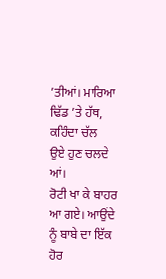’ਤੀਆਂ। ਮਾਰਿਆ ਢਿੱਡ ’ਤੇ ਹੱਥ, ਕਹਿੰਦਾ ਚੱਲ
ਉਏ ਹੁਣ ਚਲਦੇ ਆਂ।
ਰੋਟੀ ਖਾ ਕੇ ਬਾਹਰ ਆ ਗਏ। ਆਉਂਦੇ ਨੂੰ ਬਾਬੇ ਦਾ ਇੱਕ
ਹੋਰ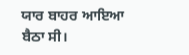ਯਾਰ ਬਾਹਰ ਆਇਆ ਬੈਠਾ ਸੀ।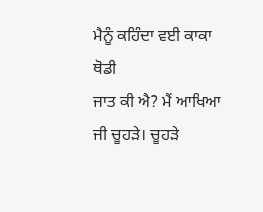ਮੈਨੂੰ ਕਹਿੰਦਾ ਵਈ ਕਾਕਾ ਥੋਡੀ
ਜਾਤ ਕੀ ਐ? ਮੈਂ ਆਖਿਆ ਜੀ ਚੂਹੜੇ। ਚੂਹੜੇ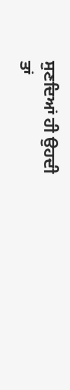ਸੁਣਦਿਆਂ ਹੀ ਉਹਦੀ
ਤਾਂ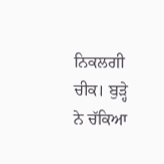ਨਿਕਲਗੀ ਚੀਕ। ਬੁੜ੍ਹੇ ਨੇ ਚੱਕਿਆ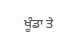ਖੂੰਡਾ ਤੇ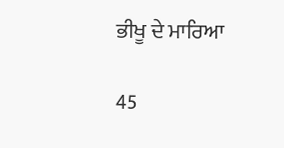ਭੀਖੂ ਦੇ ਮਾਰਿਆ

45